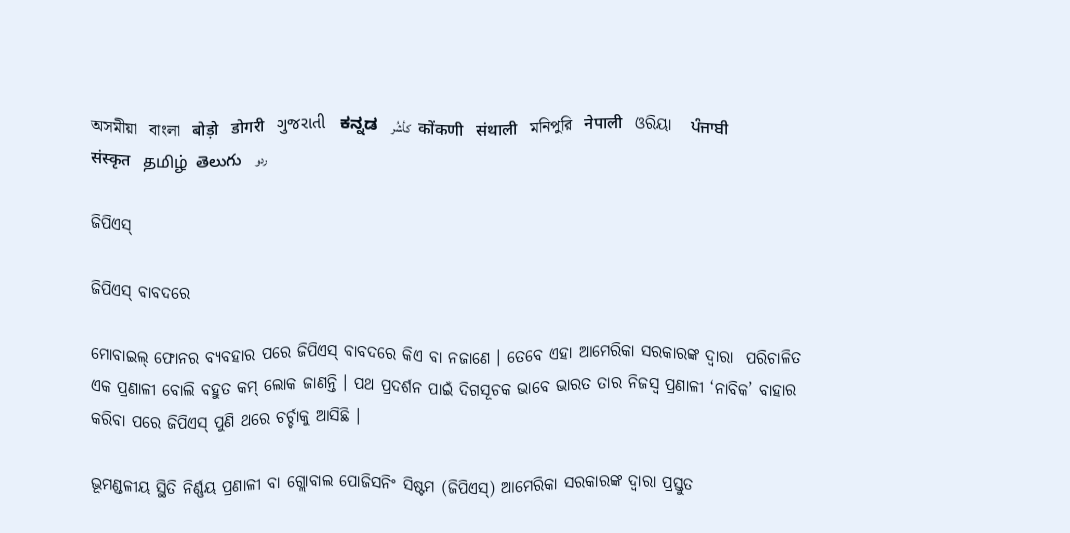অসমীয়া   বাংলা   बोड़ो   डोगरी   ગુજરાતી   ಕನ್ನಡ   كأشُر   कोंकणी   संथाली   মনিপুরি   नेपाली   ଓରିୟା   ਪੰਜਾਬੀ   संस्कृत   தமிழ்  తెలుగు   ردو

ଜିପିଏସ୍

ଜିପିଏସ୍ ବାବଦରେ

ମୋବାଇଲ୍ ଫୋନର ବ୍ୟବହାର ପରେ ଜିପିଏସ୍ ବାବଦରେ କିଏ ବା ନଜାଣେ । ତେବେ ଏହା ଆମେରିକା ସରକାରଙ୍କ ଦ୍ଵାରା  ପରିଚାଳିତ ଏକ ପ୍ରଣାଳୀ ବୋଲି ବହୁତ କମ୍ ଲୋକ ଜାଣନ୍ତି । ପଥ ପ୍ରଦର୍ଶନ ପାଇଁ ଦିଗସୂଚକ ଭାବେ ଭାରତ ତାର ନିଜସ୍ୱ ପ୍ରଣାଳୀ ‘ନାବିକ’ ବାହାର କରିବା ପରେ ଜିପିଏସ୍ ପୁଣି ଥରେ ଚର୍ଚ୍ଚାକୁ ଆସିଛି ।

ଭୂମଣ୍ଡଳୀୟ ସ୍ଥିତି ନିର୍ଣ୍ଣୟ ପ୍ରଣାଳୀ ବା ଗ୍ଲୋବାଲ ପୋଜିସନିଂ ସିଷ୍ଟମ (ଜିପିଏସ୍) ଆମେରିକା ସରକାରଙ୍କ ଦ୍ଵାରା ପ୍ରସ୍ତୁତ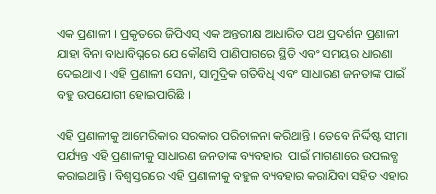ଏକ ପ୍ରଣାଳୀ । ପ୍ରକୃତରେ ଜିପିଏସ୍ ଏକ ଅନ୍ତରୀକ୍ଷ ଆଧାରିତ ପଥ ପ୍ରଦର୍ଶନ ପ୍ରଣାଳୀ ଯାହା ବିନା ବାଧାବିଘ୍ନରେ ଯେ କୌଣସି ପାଣିପାଗରେ ସ୍ଥିତି ଏବଂ ସମୟର ଧାରଣା ଦେଇଥାଏ । ଏହି ପ୍ରଣାଳୀ ସେନା, ସାମୁଦ୍ରିକ ଗତିବିଧି ଏବଂ ସାଧାରଣ ଜନତାଙ୍କ ପାଇଁ ବହୁ ଉପଯୋଗୀ ହୋଇପାରିଛି ।

ଏହି ପ୍ରଣାଳୀକୁ ଆମେରିକାର ସରକାର ପରିଚାଳନା କରିଥାନ୍ତି । ତେବେ ନିର୍ଦ୍ଦିଷ୍ଟ ସୀମା ପର୍ଯ୍ୟନ୍ତ ଏହି ପ୍ରଣାଳୀକୁ ସାଧାରଣ ଜନତାଙ୍କ ବ୍ୟବହାର  ପାଇଁ ମାଗଣାରେ ଉପଲବ୍ଧ କରାଇଥାନ୍ତି । ବିଶ୍ଵସ୍ତରରେ ଏହି ପ୍ରଣାଳୀକୁ ବହୁଳ ବ୍ୟବହାର କରାଯିବା ସହିତ ଏହାର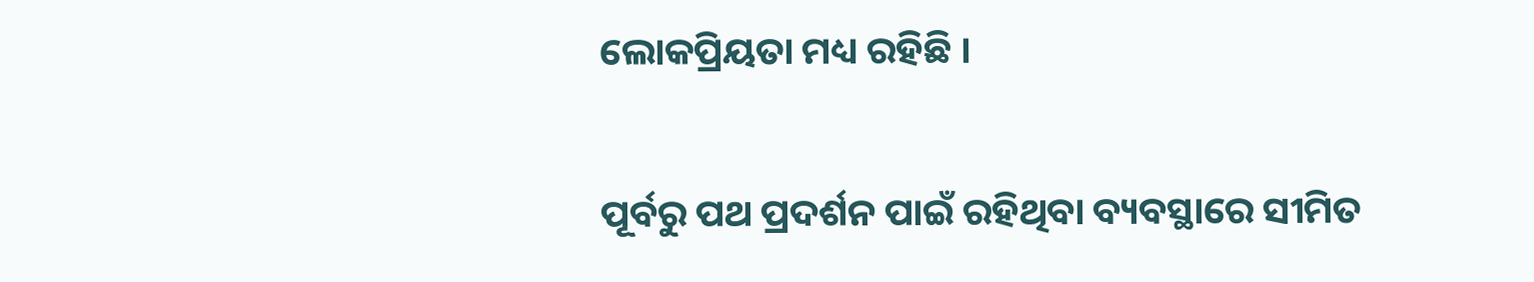ଲୋକପ୍ରିୟତା ମଧ୍ୟ ରହିଛି ।

ପୂର୍ବରୁ ପଥ ପ୍ରଦର୍ଶନ ପାଇଁ ରହିଥିବା ବ୍ୟବସ୍ଥାରେ ସୀମିତ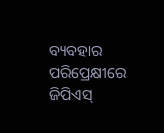ବ୍ୟବହାର ପରିପ୍ରେକ୍ଷୀରେ ଜିପିଏସ୍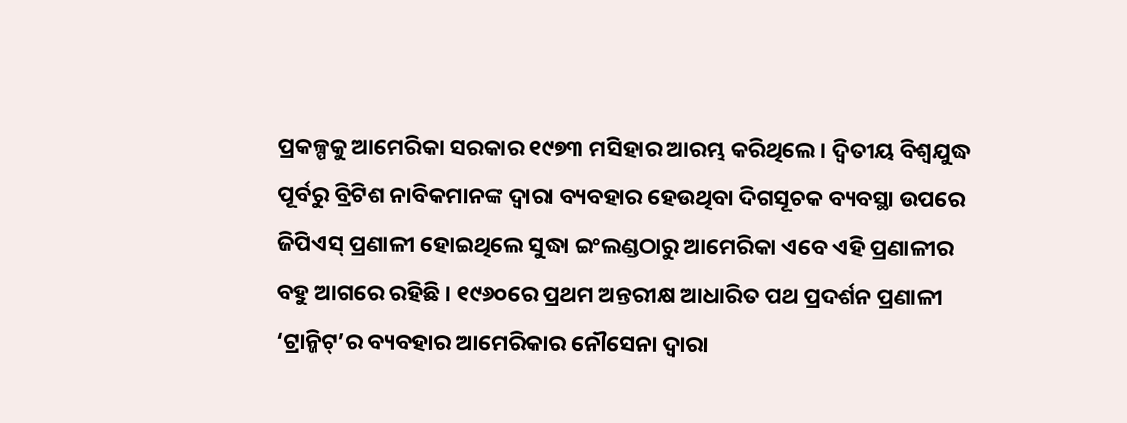ପ୍ରକଳ୍ପକୁ ଆମେରିକା ସରକାର ୧୯୭୩ ମସିହାର ଆରମ୍ଭ କରିଥିଲେ । ଦ୍ଵିତୀୟ ବିଶ୍ଵଯୁଦ୍ଧ ପୂର୍ବରୁ ବ୍ରିଟିଶ ନାବିକମାନଙ୍କ ଦ୍ଵାରା ବ୍ୟବହାର ହେଉଥିବା ଦିଗସୂଚକ ବ୍ୟବସ୍ଥା ଉପରେ ଜିପିଏସ୍ ପ୍ରଣାଳୀ ହୋଇଥିଲେ ସୁଦ୍ଧା ଇଂଲଣ୍ଡଠାରୁ ଆମେରିକା ଏବେ ଏହି ପ୍ରଣାଳୀର ବହୁ ଆଗରେ ରହିଛି । ୧୯୬୦ରେ ପ୍ରଥମ ଅନ୍ତରୀକ୍ଷ ଆଧାରିତ ପଥ ପ୍ରଦର୍ଶନ ପ୍ରଣାଳୀ ‘ଟ୍ରାନ୍ଜିଟ୍’ର ବ୍ୟବହାର ଆମେରିକାର ନୌସେନା ଦ୍ଵାରା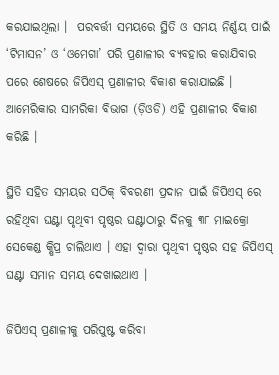କରଯାଇଥିଲା ।  ପରବର୍ତ୍ତୀ ସମୟରେ ସ୍ଥିତି ଓ ସମୟ ନିର୍ଣ୍ଣୟ ପାଇଁ ‘ଟିମାସନ’ ଓ ‘ଓମେଗା’ ପରି ପ୍ରଣାଳୀର ବ୍ୟବହାର କରାଯିବାର ପରେ ଶେଷରେ ଜିପିଏସ୍ ପ୍ରଣାଳୀର ବିକାଶ କରାଯାଇଛି । ଆମେରିକାର ସାମରିକା ବିଭାଗ (ଡ଼ିଓଡି) ଏହି ପ୍ରଣାଳୀର ବିକାଶ  କରିଛି ।

ସ୍ଥିତି ସହିତ ସମୟର ସଠିକ୍ ବିବରଣୀ ପ୍ରଦାନ ପାଇଁ ଜିପିଏସ୍ ରେ ରହିଥିବା ଘଣ୍ଟା ପୃଥିବୀ ପୃଷ୍ଠର ଘଣ୍ଟାଠାରୁ ଦିନକୁ ୩୮ ମାଇକ୍ରୋ ସେକେଣ୍ଡ କ୍ଷିପ୍ର ଚାଲିଥାଏ । ଏହା ଦ୍ଵାରା ପୃଥିବୀ ପୃଷ୍ଠର ସହ ଜିପିଏସ୍ ଘଣ୍ଟା ସମାନ ସମୟ ଦେଖାଇଥାଏ ।

ଜିପିଏସ୍ ପ୍ରଣାଳୀକୁ ପରିପୁଷ୍ଟ କରିବା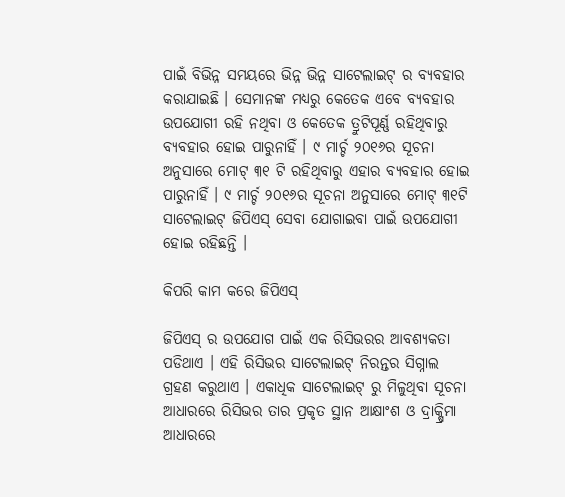ପାଇଁ ବିଭିନ୍ନ ସମୟରେ ଭିନ୍ନ ଭିନ୍ନ ସାଟେଲାଇଟ୍ ର ବ୍ୟବହାର କରାଯାଇଛି । ସେମାନଙ୍କ ମଧ୍ୟରୁ କେତେକ ଏବେ ବ୍ୟବହାର ଉପଯୋଗୀ ରହି ନଥିବା ଓ କେତେକ ତ୍ରୁଟିପୂର୍ଣ୍ଣ ରହିଥିବାରୁ ବ୍ୟବହାର ହୋଇ ପାରୁନାହିଁ । ୯ ମାର୍ଚ୍ଚ ୨୦୧୬ର ସୂଚନା ଅନୁସାରେ ମୋଟ୍ ୩୧ ଟି ରହିଥିବାରୁ ଏହାର ବ୍ୟବହାର ହୋଇ ପାରୁନାହିଁ । ୯ ମାର୍ଚ୍ଚ ୨୦୧୬ର ସୂଚନା ଅନୁସାରେ ମୋଟ୍ ୩୧ଟି ସାଟେଲାଇଟ୍ ଜିପିଏସ୍ ସେବା ଯୋଗାଇବା ପାଇଁ ଉପଯୋଗୀ ହୋଇ ରହିଛନ୍ତି ।

କିପରି କାମ କରେ ଜିପିଏସ୍

ଜିପିଏସ୍ ର ଉପଯୋଗ ପାଇଁ ଏକ ରିସିଭରର ଆବଶ୍ୟକତା ପଡିଥାଏ । ଏହି ରିସିଭର ସାଟେଲାଇଟ୍ ନିରନ୍ତର ସିଗ୍ନାଲ ଗ୍ରହଣ କରୁଥାଏ । ଏକାଧିକ ସାଟେଲାଇଟ୍ ରୁ ମିଳୁଥିବା ସୂଚନା ଆଧାରରେ ରିସିଭର ତାର ପ୍ରକୃତ ସ୍ଥାନ ଆକ୍ଷାଂଶ ଓ ଦ୍ରାକ୍ଷ୍ରିମା ଆଧାରରେ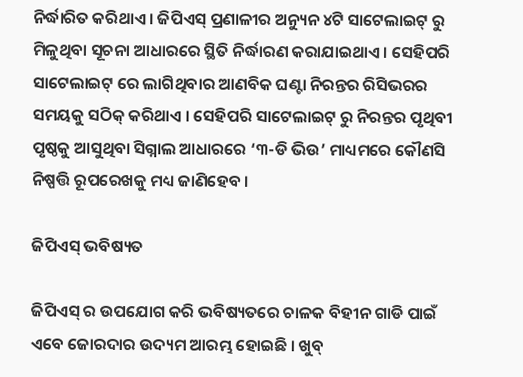ନିର୍ଦ୍ଧାରିତ କରିଥାଏ । ଜିପିଏସ୍ ପ୍ରଣାଳୀର ଅନ୍ୟୁନ ୪ଟି ସାଟେଲାଇଟ୍ ରୁ ମିଳୁଥିବା ସୂଚନା ଆଧାରରେ ସ୍ଥିତି ନିର୍ଦ୍ଧାରଣ କରାଯାଇଥାଏ । ସେହିପରି ସାଟେଲାଇଟ୍ ରେ ଲାଗିଥିବାର ଆଣବିକ ଘଣ୍ଟା ନିରନ୍ତର ରିସିଭରର ସମୟକୁ ସଠିକ୍ କରିଥାଏ । ସେହିପରି ସାଟେଲାଇଟ୍ ରୁ ନିରନ୍ତର ପୃଥିବୀ ପୃଷ୍ଠକୁ ଆସୁଥିବା ସିଗ୍ନାଲ ଆଧାରରେ ‘୩-ଡି ଭିଉ’ ମାଧ୍ୟମରେ କୌଣସି ନିଷ୍ପତ୍ତି ରୂପରେଖକୁ ମଧ୍ୟ ଜାଣିହେବ ।

ଜିପିଏସ୍ ଭବିଷ୍ୟତ

ଜିପିଏସ୍ ର ଉପଯୋଗ କରି ଭବିଷ୍ୟତରେ ଚାଳକ ବିହୀନ ଗାଡି ପାଇଁ ଏବେ ଜୋରଦାର ଉଦ୍ୟମ ଆରମ୍ଭ ହୋଇଛି । ଖୁବ୍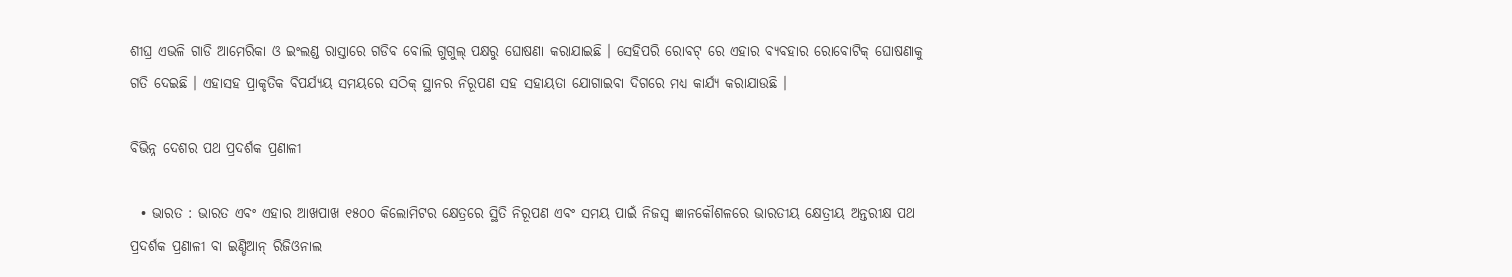ଶୀଘ୍ର ଏଭଳି ଗାଡି ଆମେରିକା ଓ ଇଂଲଣ୍ଡ ରାସ୍ତାରେ ଗଡିବ ବୋଲି ଗୁଗୁଲ୍ ପକ୍ଷରୁ ଘୋଷଣା କରାଯାଇଛି । ସେହିପରି ରୋବଟ୍ ରେ ଏହାର ବ୍ୟବହାର ରୋବୋଟିକ୍ ଘୋଷଣାକୁ ଗତି ଦେଇଛି । ଏହାସହ ପ୍ରାକୃତିକ ବିପର୍ଯ୍ୟୟ ସମୟରେ ସଠିକ୍ ସ୍ଥାନର ନିରୂପଣ ସହ ସହାୟତା ଯୋଗାଇବା ଦିଗରେ ମଧ୍ୟ କାର୍ଯ୍ୟ କରାଯାଉଛି ।

ବିଭିନ୍ନ ଦେଶର ପଥ ପ୍ରଦର୍ଶକ ପ୍ରଣାଳୀ

  • ଭାରତ : ଭାରତ ଏବଂ ଏହାର ଆଖପାଖ ୧୫୦୦ କିଲୋମିଟର କ୍ଷେତ୍ରରେ ସ୍ଥିତି ନିରୂପଣ ଏବଂ ସମୟ ପାଇଁ ନିଜସ୍ୱ ଜ୍ଞାନକୌଶଳରେ ଭାରତୀୟ କ୍ଷେତ୍ରୀୟ ଅନ୍ତରୀକ୍ଷ ପଥ ପ୍ରଦର୍ଶକ ପ୍ରଣାଳୀ ବା ଇଣ୍ଡିଆନ୍ ରିଜିଓନାଲ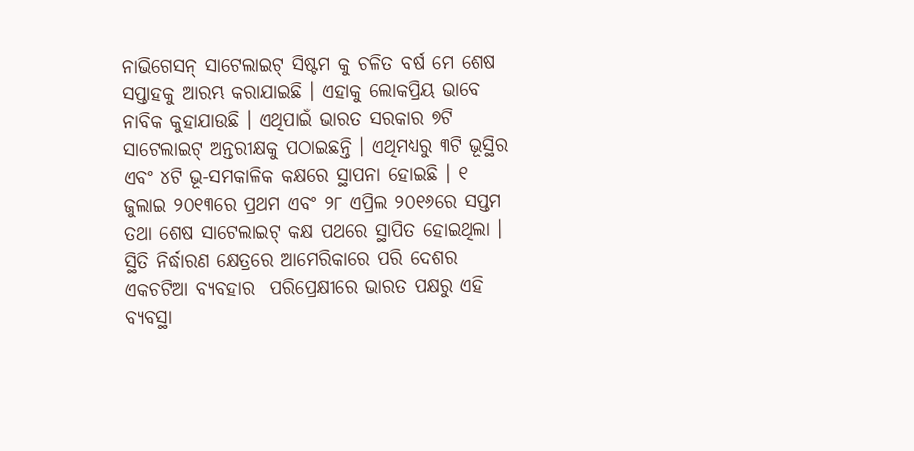ନାଭିଗେସନ୍ ସାଟେଲାଇଟ୍ ସିଷ୍ଟମ କୁ ଚଳିତ ବର୍ଷ ମେ ଶେଷ ସପ୍ତାହକୁ ଆରମ୍ଭ କରାଯାଇଛି । ଏହାକୁ ଲୋକପ୍ରିୟ ଭାବେ ନାବିକ କୁହାଯାଉଛି । ଏଥିପାଇଁ ଭାରତ ସରକାର ୭ଟି ସାଟେଲାଇଟ୍ ଅନ୍ତରୀକ୍ଷକୁ ପଠାଇଛନ୍ତି । ଏଥିମଧ୍ୟରୁ ୩ଟି ଭୂସ୍ଥିର ଏବଂ ୪ଟି ଭୂ-ସମକାଳିକ କକ୍ଷରେ ସ୍ଥାପନା ହୋଇଛି । ୧ ଜୁଲାଇ ୨୦୧୩ରେ ପ୍ରଥମ ଏବଂ ୨୮ ଏପ୍ରିଲ ୨୦୧୬ରେ ସପ୍ତମ ତଥା ଶେଷ ସାଟେଲାଇଟ୍ କକ୍ଷ ପଥରେ ସ୍ଥାପିତ ହୋଇଥିଲା । ସ୍ଥିତି ନିର୍ଦ୍ଧାରଣ କ୍ଷେତ୍ରରେ ଆମେରିକାରେ ପରି ଦେଶର ଏକଚଟିଆ ବ୍ୟବହାର  ପରିପ୍ରେକ୍ଷୀରେ ଭାରତ ପକ୍ଷରୁ ଏହି ବ୍ୟବସ୍ଥା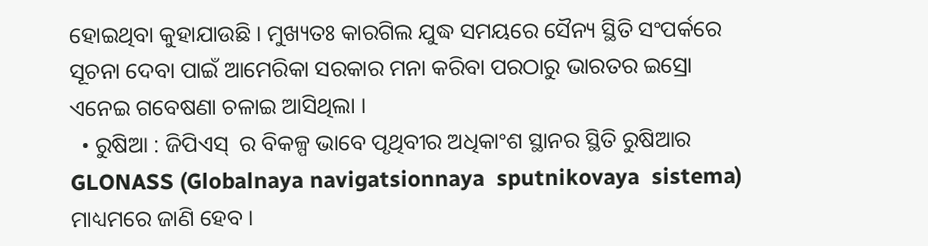ହୋଇଥିବା କୁହାଯାଉଛି । ମୁଖ୍ୟତଃ କାରଗିଲ ଯୁଦ୍ଧ ସମୟରେ ସୈନ୍ୟ ସ୍ଥିତି ସଂପର୍କରେ ସୂଚନା ଦେବା ପାଇଁ ଆମେରିକା ସରକାର ମନା କରିବା ପରଠାରୁ ଭାରତର ଇସ୍ରୋ ଏନେଇ ଗବେଷଣା ଚଳାଇ ଆସିଥିଲା ।
  • ରୁଷିଆ : ଜିପିଏସ୍  ର ବିକଳ୍ପ ଭାବେ ପୃଥିବୀର ଅଧିକାଂଶ ସ୍ଥାନର ସ୍ଥିତି ରୁଷିଆର GLONASS (Globalnaya navigatsionnaya  sputnikovaya  sistema) ମାଧ୍ୟମରେ ଜାଣି ହେବ ।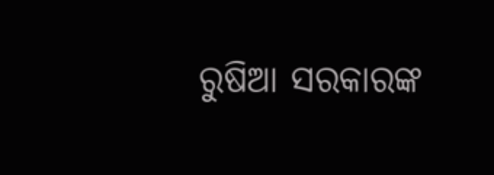ରୁଷିଆ ସରକାରଙ୍କ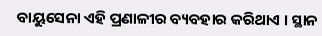ବାୟୁସେନା ଏହି ପ୍ରଣାଳୀର ବ୍ୟବହାର କରିଥାଏ । ସ୍ଥାନ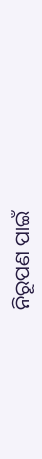ନିରୂପଣ ପାଇଁ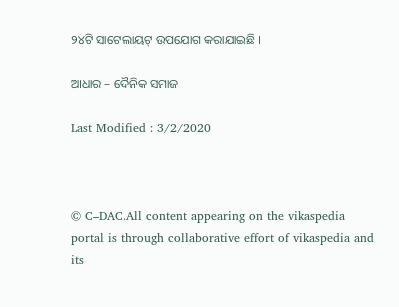୨୪ଟି ସାଟେଲାୟଟ୍ ଉପଯୋଗ କରାଯାଇଛି ।

ଆଧାର – ଦୈନିକ ସମାଜ

Last Modified : 3/2/2020



© C–DAC.All content appearing on the vikaspedia portal is through collaborative effort of vikaspedia and its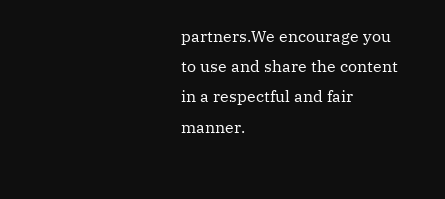partners.We encourage you to use and share the content in a respectful and fair manner.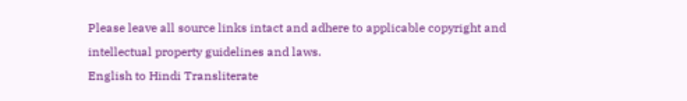Please leave all source links intact and adhere to applicable copyright and intellectual property guidelines and laws.
English to Hindi Transliterate